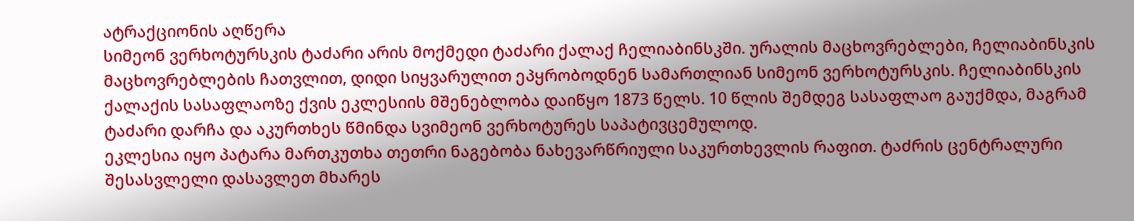ატრაქციონის აღწერა
სიმეონ ვერხოტურსკის ტაძარი არის მოქმედი ტაძარი ქალაქ ჩელიაბინსკში. ურალის მაცხოვრებლები, ჩელიაბინსკის მაცხოვრებლების ჩათვლით, დიდი სიყვარულით ეპყრობოდნენ სამართლიან სიმეონ ვერხოტურსკის. ჩელიაბინსკის ქალაქის სასაფლაოზე ქვის ეკლესიის მშენებლობა დაიწყო 1873 წელს. 10 წლის შემდეგ სასაფლაო გაუქმდა, მაგრამ ტაძარი დარჩა და აკურთხეს წმინდა სვიმეონ ვერხოტურეს საპატივცემულოდ.
ეკლესია იყო პატარა მართკუთხა თეთრი ნაგებობა ნახევარწრიული საკურთხევლის რაფით. ტაძრის ცენტრალური შესასვლელი დასავლეთ მხარეს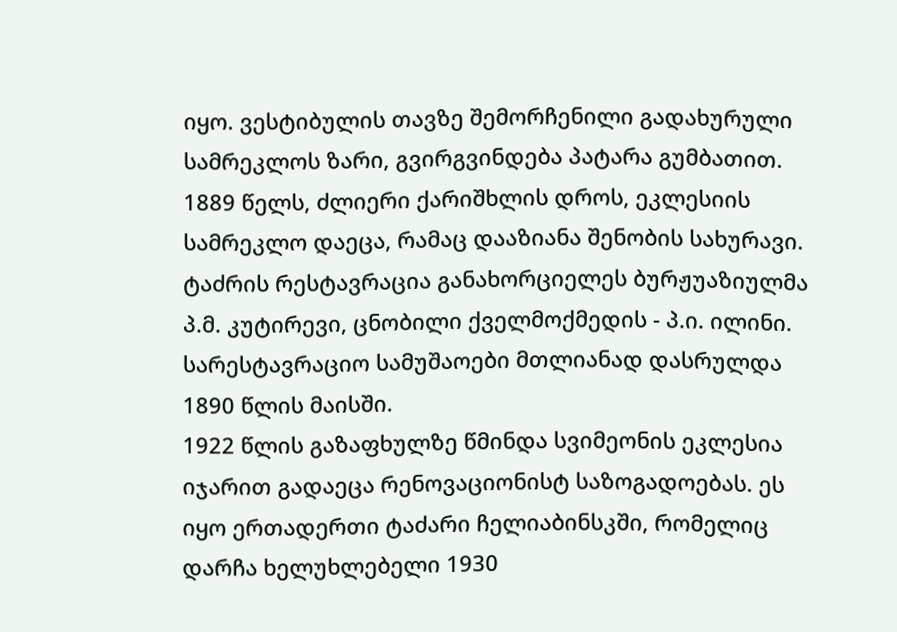იყო. ვესტიბულის თავზე შემორჩენილი გადახურული სამრეკლოს ზარი, გვირგვინდება პატარა გუმბათით. 1889 წელს, ძლიერი ქარიშხლის დროს, ეკლესიის სამრეკლო დაეცა, რამაც დააზიანა შენობის სახურავი. ტაძრის რესტავრაცია განახორციელეს ბურჟუაზიულმა პ.მ. კუტირევი, ცნობილი ქველმოქმედის - პ.ი. ილინი. სარესტავრაციო სამუშაოები მთლიანად დასრულდა 1890 წლის მაისში.
1922 წლის გაზაფხულზე წმინდა სვიმეონის ეკლესია იჯარით გადაეცა რენოვაციონისტ საზოგადოებას. ეს იყო ერთადერთი ტაძარი ჩელიაბინსკში, რომელიც დარჩა ხელუხლებელი 1930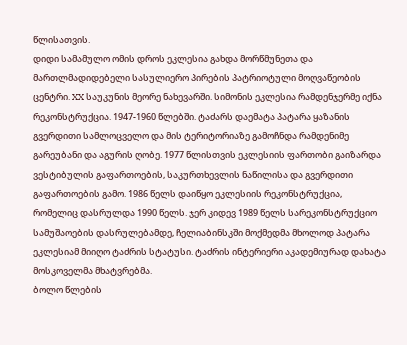წლისათვის.
დიდი სამამულო ომის დროს ეკლესია გახდა მორწმუნეთა და მართლმადიდებელი სასულიერო პირების პატრიოტული მოღვაწეობის ცენტრი. XX საუკუნის მეორე ნახევარში. სიმონის ეკლესია რამდენჯერმე იქნა რეკონსტრუქცია. 1947-1960 წლებში. ტაძარს დაემატა პატარა ყაზანის გვერდითი სამლოცველო და მის ტერიტორიაზე გამოჩნდა რამდენიმე გარეუბანი და აგურის ღობე. 1977 წლისთვის ეკლესიის ფართობი გაიზარდა ვესტიბულის გაფართოების, საკურთხევლის ნაწილისა და გვერდითი გაფართოების გამო. 1986 წელს დაიწყო ეკლესიის რეკონსტრუქცია, რომელიც დასრულდა 1990 წელს. ჯერ კიდევ 1989 წელს სარეკონსტრუქციო სამუშაოების დასრულებამდე, ჩელიაბინსკში მოქმედმა მხოლოდ პატარა ეკლესიამ მიიღო ტაძრის სტატუსი. ტაძრის ინტერიერი აკადემიურად დახატა მოსკოველმა მხატვრებმა.
ბოლო წლების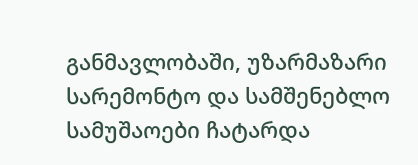განმავლობაში, უზარმაზარი სარემონტო და სამშენებლო სამუშაოები ჩატარდა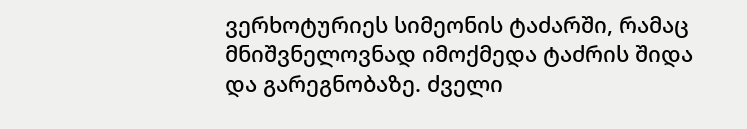ვერხოტურიეს სიმეონის ტაძარში, რამაც მნიშვნელოვნად იმოქმედა ტაძრის შიდა და გარეგნობაზე. ძველი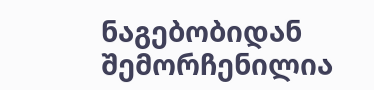ნაგებობიდან შემორჩენილია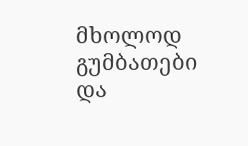მხოლოდ გუმბათები და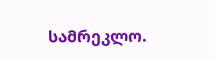სამრეკლო.